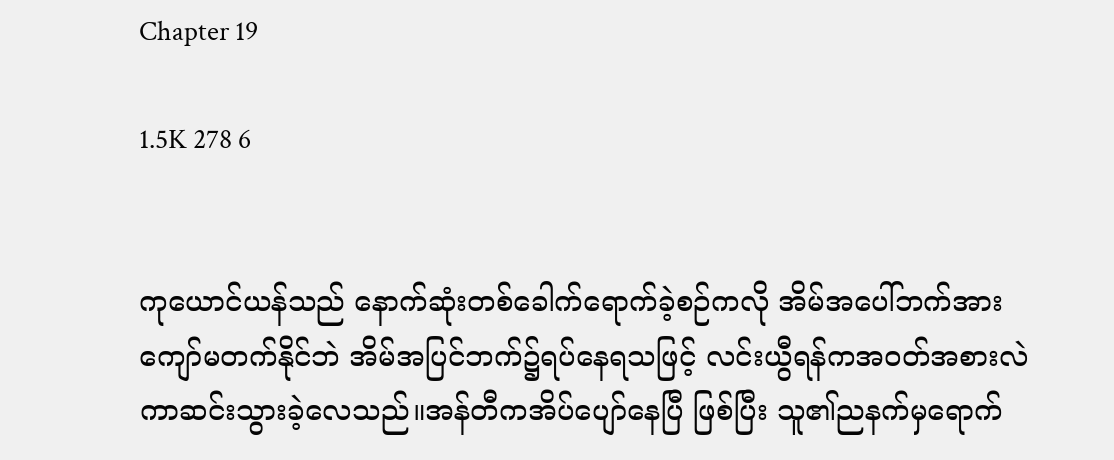Chapter 19

1.5K 278 6


ကုယောင်ယန်သည် နောက်ဆုံးတစ်ခေါက်ရောက်ခဲ့စဉ်ကလို အိမ်အပေါ်ဘက်အားကျော်မတက်နိုင်ဘဲ အိမ်အပြင်ဘက်၌ရပ်နေရသဖြင့် လင်းယွီရန်ကအဝတ်အစားလဲကာဆင်းသွားခဲ့လေသည်။အန်တီကအိပ်ပျော်နေပြီ ဖြစ်ပြီး သူ၏ညနက်မှရောက်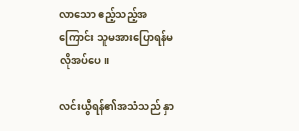လာသော ဧည့်သည့်အကြောင်း သူမအားပြောရန်မလိုအပ်ပေ။

လင်းယွီရန်၏အသံသည် နှာ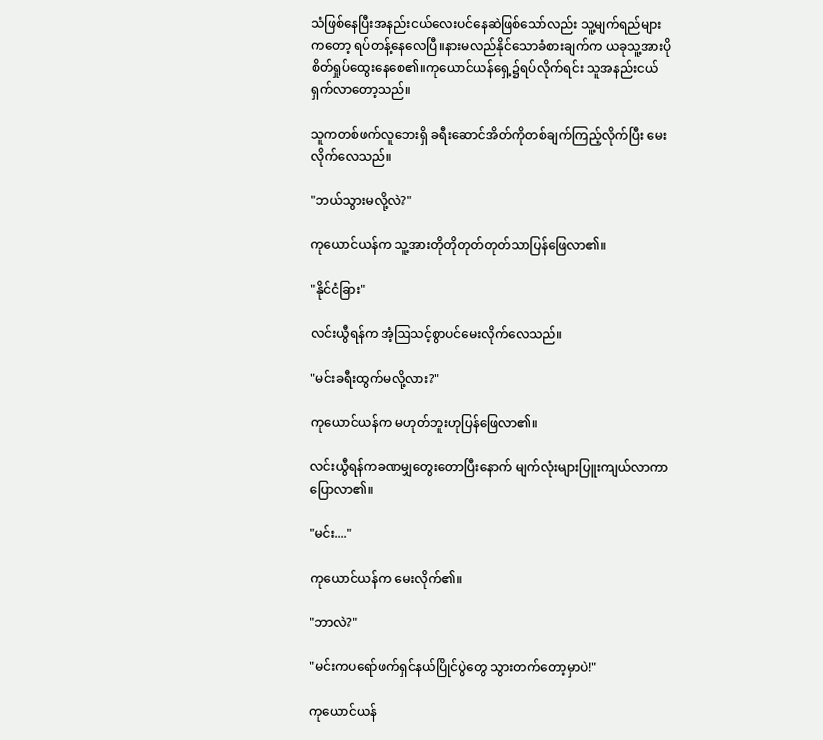သံဖြစ်နေပြီးအနည်းငယ်လေးပင်နေဆဲဖြစ်သော်လည်း သူ့မျက်ရည်များကတော့ ရပ်တန့်နေလေပြီ။နားမလည်နိုင်သောခံစားချက်က ယခုသူ့အားပိုစိတ်ရှုပ်ထွေးနေစေ၏။ကုယောင်ယန်ရှေ့၌ရပ်လိုက်ရင်း သူအနည်းငယ် ရှက်လာတော့သည်။

သူကတစ်ဖက်လူဘေးရှိ ခရီးဆောင်အိတ်ကိုတစ်ချက်ကြည့်လိုက်ပြီး မေးလိုက်လေသည်။

"ဘယ်သွားမလို့လဲ?"

ကုယောင်ယန်က သူ့အားတိုတိုတုတ်တုတ်သာပြန်ဖြေလာ၏။

"နိုင်ငံခြား"

လင်းယွီရန်က အံ့ဩသင့်စွာပင်မေးလိုက်လေသည်။

"မင်းခရီးထွက်မလို့လား?"

ကုယောင်ယန်က မဟုတ်ဘူးဟုပြန်ဖြေလာ၏။

လင်းယွီရန်ကခဏမျှတွေးတောပြီးနောက် မျက်လုံးများပြူးကျယ်လာကာ ပြောလာ၏။

"မင်း...."

ကုယောင်ယန်က မေးလိုက်၏။

"ဘာလဲ?"

"မင်းကပရော်ဖက်ရှင်နယ်ပြိုင်ပွဲတွေ သွားတက်တော့မှာပဲ!"

ကုယောင်ယန်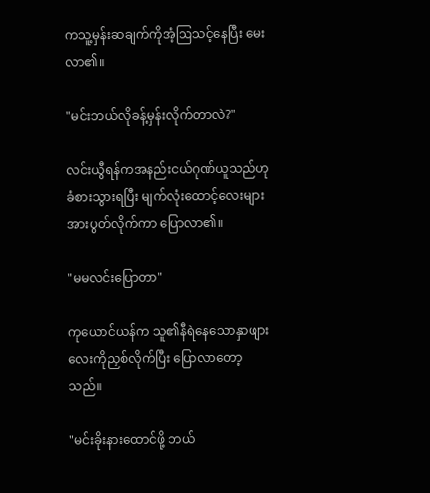ကသူ့မှန်းဆချက်ကိုအံ့ဩသင့်နေပြီး မေးလာ၏။

"မင်းဘယ်လိုခန့်မှန်းလိုက်တာလဲ?"

လင်းယွီရန်ကအနည်းငယ်ဂုဏ်ယူသည်ဟု ခံစားသွားရပြီး မျက်လုံးထောင့်လေးများအားပွတ်လိုက်ကာ ပြောလာ၏။

"မမလင်းပြောတာ"

ကုယောင်ယန်က သူ၏နီရဲနေသောနှာဖျားလေးကိုညှစ်လိုက်ပြီး ပြောလာတော့သည်။

"မင်းခိုးနားထောင်ဖို့ ဘယ်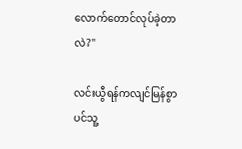လောက်တောင်လုပ်ခဲ့တာလဲ?"

လင်းယွီရန်ကလျင်မြန်စွာပင်သူ့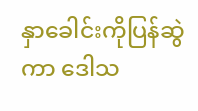နှာခေါင်းကိုပြန်ဆွဲကာ ဒေါသ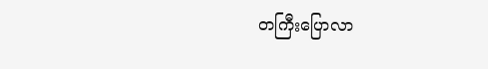တကြီးပြောလာ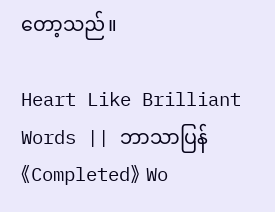တော့သည်။

Heart Like Brilliant Words || ဘာသာပြန် 《Completed》 Wo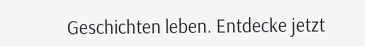Geschichten leben. Entdecke jetzt